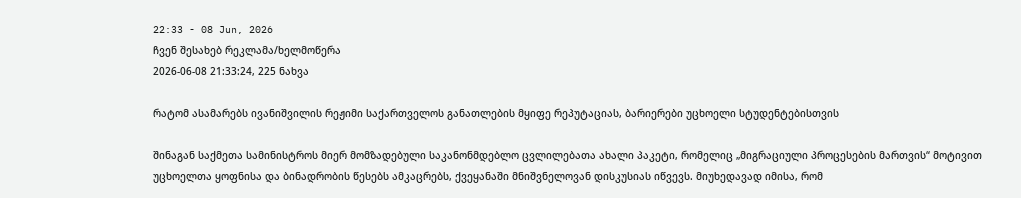22:33 - 08 Jun, 2026
ჩვენ შესახებ რეკლამა/ხელმოწერა
2026-06-08 21:33:24, 225 ნახვა

რატომ ასამარებს ივანიშვილის რეჟიმი საქართველოს განათლების მყიფე რეპუტაციას, ბარიერები უცხოელი სტუდენტებისთვის

შინაგან საქმეთა სამინისტროს მიერ მომზადებული საკანონმდებლო ცვლილებათა ახალი პაკეტი, რომელიც „მიგრაციული პროცესების მართვის“ მოტივით უცხოელთა ყოფნისა და ბინადრობის წესებს ამკაცრებს, ქვეყანაში მნიშვნელოვან დისკუსიას იწვევს. მიუხედავად იმისა, რომ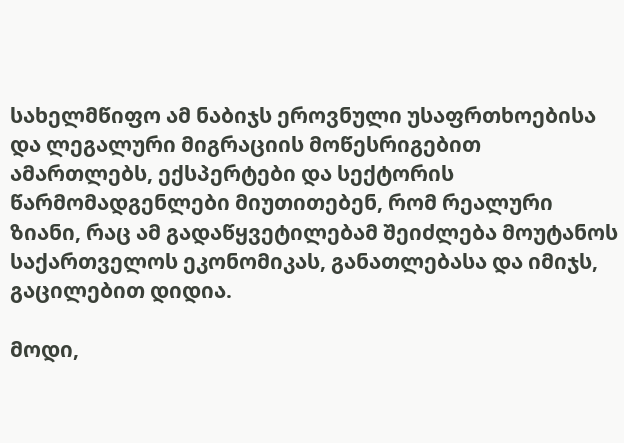სახელმწიფო ამ ნაბიჯს ეროვნული უსაფრთხოებისა და ლეგალური მიგრაციის მოწესრიგებით ამართლებს, ექსპერტები და სექტორის წარმომადგენლები მიუთითებენ, რომ რეალური ზიანი, რაც ამ გადაწყვეტილებამ შეიძლება მოუტანოს საქართველოს ეკონომიკას, განათლებასა და იმიჯს, გაცილებით დიდია.

მოდი,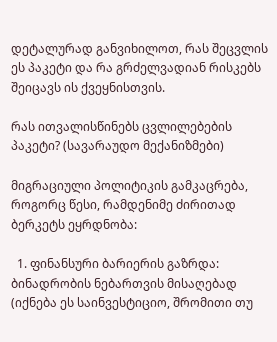დეტალურად განვიხილოთ, რას შეცვლის ეს პაკეტი და რა გრძელვადიან რისკებს შეიცავს ის ქვეყნისთვის.

რას ითვალისწინებს ცვლილებების პაკეტი? (სავარაუდო მექანიზმები)

მიგრაციული პოლიტიკის გამკაცრება, როგორც წესი, რამდენიმე ძირითად ბერკეტს ეყრდნობა:

  1. ფინანსური ბარიერის გაზრდა: ბინადრობის ნებართვის მისაღებად (იქნება ეს საინვესტიციო, შრომითი თუ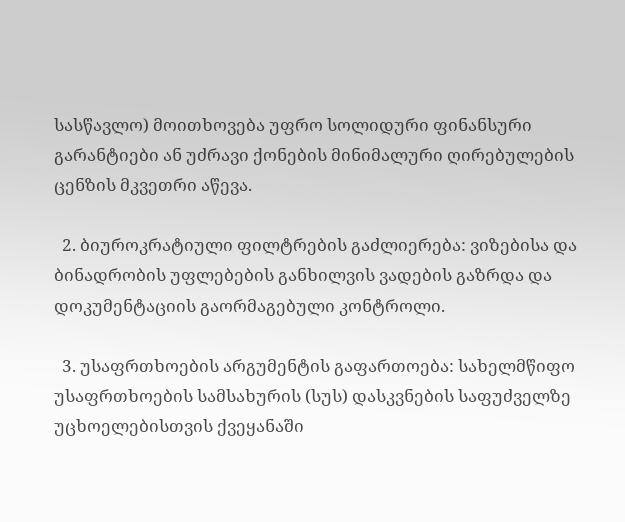სასწავლო) მოითხოვება უფრო სოლიდური ფინანსური გარანტიები ან უძრავი ქონების მინიმალური ღირებულების ცენზის მკვეთრი აწევა.

  2. ბიუროკრატიული ფილტრების გაძლიერება: ვიზებისა და ბინადრობის უფლებების განხილვის ვადების გაზრდა და დოკუმენტაციის გაორმაგებული კონტროლი.

  3. უსაფრთხოების არგუმენტის გაფართოება: სახელმწიფო უსაფრთხოების სამსახურის (სუს) დასკვნების საფუძველზე უცხოელებისთვის ქვეყანაში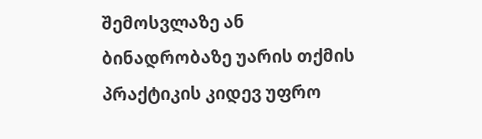შემოსვლაზე ან ბინადრობაზე უარის თქმის პრაქტიკის კიდევ უფრო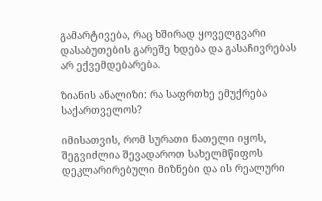გამარტივება, რაც ხშირად ყოველგვარი დასაბუთების გარეშე ხდება და გასაჩივრებას არ ექვემდებარება.

ზიანის ანალიზი: რა საფრთხე ემუქრება საქართველოს?

იმისათვის, რომ სურათი ნათელი იყოს, შეგვიძლია შევადაროთ სახელმწიფოს დეკლარირებული მიზნები და ის რეალური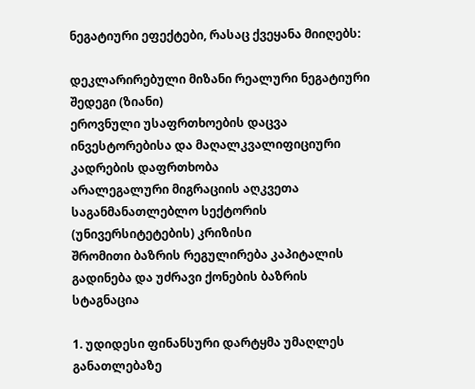ნეგატიური ეფექტები, რასაც ქვეყანა მიიღებს:

დეკლარირებული მიზანი რეალური ნეგატიური შედეგი (ზიანი)
ეროვნული უსაფრთხოების დაცვა ინვესტორებისა და მაღალკვალიფიციური კადრების დაფრთხობა
არალეგალური მიგრაციის აღკვეთა საგანმანათლებლო სექტორის (უნივერსიტეტების) კრიზისი
შრომითი ბაზრის რეგულირება კაპიტალის გადინება და უძრავი ქონების ბაზრის სტაგნაცია

1. უდიდესი ფინანსური დარტყმა უმაღლეს განათლებაზე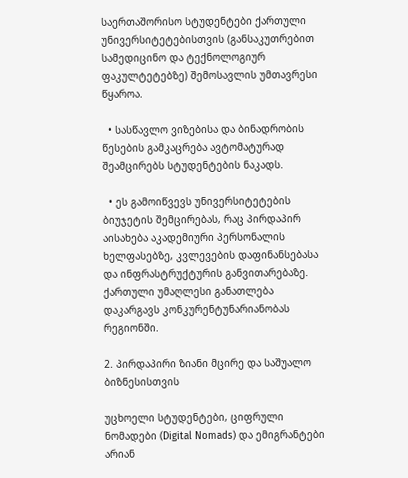საერთაშორისო სტუდენტები ქართული უნივერსიტეტებისთვის (განსაკუთრებით სამედიცინო და ტექნოლოგიურ ფაკულტეტებზე) შემოსავლის უმთავრესი წყაროა.

  • სასწავლო ვიზებისა და ბინადრობის წესების გამკაცრება ავტომატურად შეამცირებს სტუდენტების ნაკადს.

  • ეს გამოიწვევს უნივერსიტეტების ბიუჯეტის შემცირებას, რაც პირდაპირ აისახება აკადემიური პერსონალის ხელფასებზე, კვლევების დაფინანსებასა და ინფრასტრუქტურის განვითარებაზე. ქართული უმაღლესი განათლება დაკარგავს კონკურენტუნარიანობას რეგიონში.

2. პირდაპირი ზიანი მცირე და საშუალო ბიზნესისთვის

უცხოელი სტუდენტები, ციფრული ნომადები (Digital Nomads) და ემიგრანტები არიან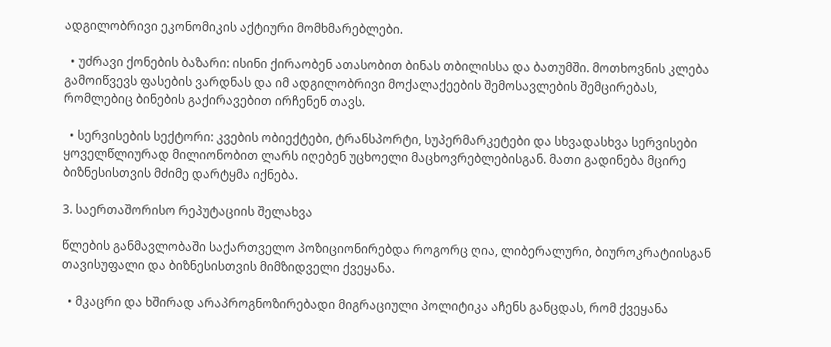ადგილობრივი ეკონომიკის აქტიური მომხმარებლები.

  • უძრავი ქონების ბაზარი: ისინი ქირაობენ ათასობით ბინას თბილისსა და ბათუმში. მოთხოვნის კლება გამოიწვევს ფასების ვარდნას და იმ ადგილობრივი მოქალაქეების შემოსავლების შემცირებას, რომლებიც ბინების გაქირავებით ირჩენენ თავს.

  • სერვისების სექტორი: კვების ობიექტები, ტრანსპორტი, სუპერმარკეტები და სხვადასხვა სერვისები ყოველწლიურად მილიონობით ლარს იღებენ უცხოელი მაცხოვრებლებისგან. მათი გადინება მცირე ბიზნესისთვის მძიმე დარტყმა იქნება.

3. საერთაშორისო რეპუტაციის შელახვა

წლების განმავლობაში საქართველო პოზიციონირებდა როგორც ღია, ლიბერალური, ბიუროკრატიისგან თავისუფალი და ბიზნესისთვის მიმზიდველი ქვეყანა.

  • მკაცრი და ხშირად არაპროგნოზირებადი მიგრაციული პოლიტიკა აჩენს განცდას, რომ ქვეყანა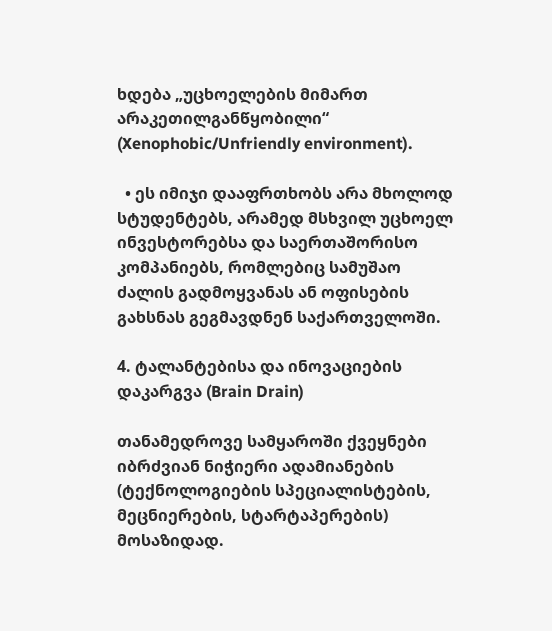ხდება „უცხოელების მიმართ არაკეთილგანწყობილი“ (Xenophobic/Unfriendly environment).

  • ეს იმიჯი დააფრთხობს არა მხოლოდ სტუდენტებს, არამედ მსხვილ უცხოელ ინვესტორებსა და საერთაშორისო კომპანიებს, რომლებიც სამუშაო ძალის გადმოყვანას ან ოფისების გახსნას გეგმავდნენ საქართველოში.

4. ტალანტებისა და ინოვაციების დაკარგვა (Brain Drain)

თანამედროვე სამყაროში ქვეყნები იბრძვიან ნიჭიერი ადამიანების (ტექნოლოგიების სპეციალისტების, მეცნიერების, სტარტაპერების) მოსაზიდად.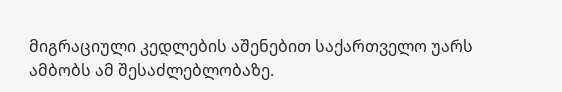მიგრაციული კედლების აშენებით საქართველო უარს ამბობს ამ შესაძლებლობაზე.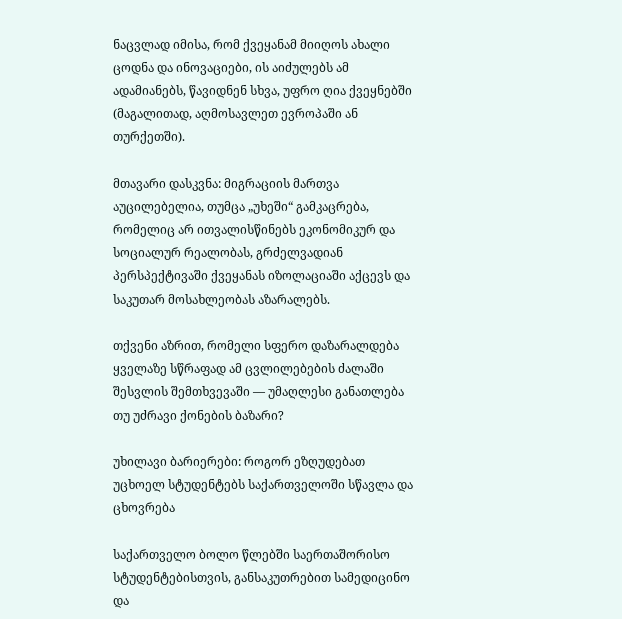ნაცვლად იმისა, რომ ქვეყანამ მიიღოს ახალი ცოდნა და ინოვაციები, ის აიძულებს ამ ადამიანებს, წავიდნენ სხვა, უფრო ღია ქვეყნებში (მაგალითად, აღმოსავლეთ ევროპაში ან თურქეთში).

მთავარი დასკვნა: მიგრაციის მართვა აუცილებელია, თუმცა „უხეში“ გამკაცრება, რომელიც არ ითვალისწინებს ეკონომიკურ და სოციალურ რეალობას, გრძელვადიან პერსპექტივაში ქვეყანას იზოლაციაში აქცევს და საკუთარ მოსახლეობას აზარალებს.

თქვენი აზრით, რომელი სფერო დაზარალდება ყველაზე სწრაფად ამ ცვლილებების ძალაში შესვლის შემთხვევაში — უმაღლესი განათლება თუ უძრავი ქონების ბაზარი?

უხილავი ბარიერები: როგორ ეზღუდებათ უცხოელ სტუდენტებს საქართველოში სწავლა და ცხოვრება

საქართველო ბოლო წლებში საერთაშორისო სტუდენტებისთვის, განსაკუთრებით სამედიცინო და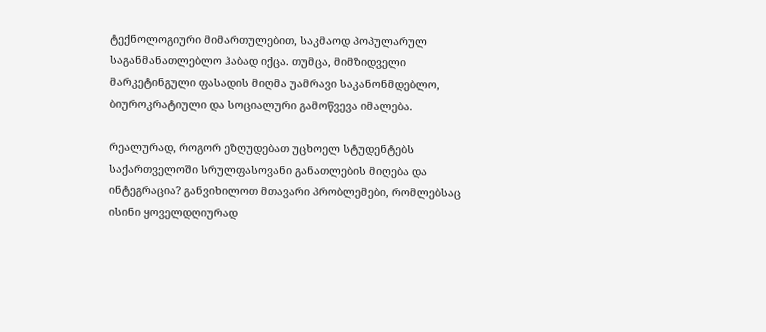ტექნოლოგიური მიმართულებით, საკმაოდ პოპულარულ საგანმანათლებლო ჰაბად იქცა. თუმცა, მიმზიდველი მარკეტინგული ფასადის მიღმა უამრავი საკანონმდებლო, ბიუროკრატიული და სოციალური გამოწვევა იმალება.

რეალურად, როგორ ეზღუდებათ უცხოელ სტუდენტებს საქართველოში სრულფასოვანი განათლების მიღება და ინტეგრაცია? განვიხილოთ მთავარი პრობლემები, რომლებსაც ისინი ყოველდღიურად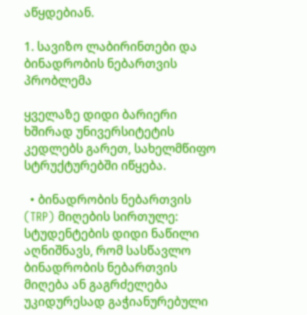აწყდებიან.

1. სავიზო ლაბირინთები და ბინადრობის ნებართვის პრობლემა

ყველაზე დიდი ბარიერი ხშირად უნივერსიტეტის კედლებს გარეთ, სახელმწიფო სტრუქტურებში იწყება.

  • ბინადრობის ნებართვის (TRP) მიღების სირთულე: სტუდენტების დიდი ნაწილი აღნიშნავს, რომ სასწავლო ბინადრობის ნებართვის მიღება ან გაგრძელება უკიდურესად გაჭიანურებული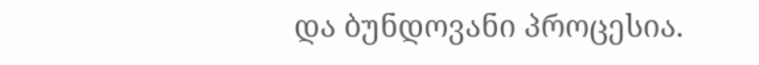და ბუნდოვანი პროცესია.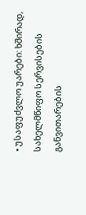• უსაფუძვლო უარები: ხშირად, სახელმწიფო სერვისების განვითარების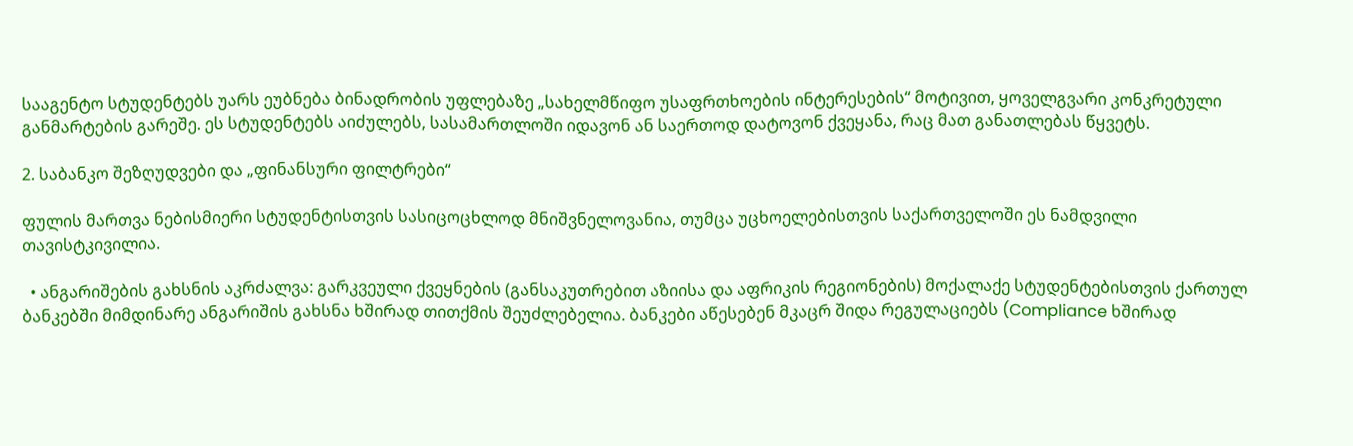სააგენტო სტუდენტებს უარს ეუბნება ბინადრობის უფლებაზე „სახელმწიფო უსაფრთხოების ინტერესების“ მოტივით, ყოველგვარი კონკრეტული განმარტების გარეშე. ეს სტუდენტებს აიძულებს, სასამართლოში იდავონ ან საერთოდ დატოვონ ქვეყანა, რაც მათ განათლებას წყვეტს.

2. საბანკო შეზღუდვები და „ფინანსური ფილტრები“

ფულის მართვა ნებისმიერი სტუდენტისთვის სასიცოცხლოდ მნიშვნელოვანია, თუმცა უცხოელებისთვის საქართველოში ეს ნამდვილი თავისტკივილია.

  • ანგარიშების გახსნის აკრძალვა: გარკვეული ქვეყნების (განსაკუთრებით აზიისა და აფრიკის რეგიონების) მოქალაქე სტუდენტებისთვის ქართულ ბანკებში მიმდინარე ანგარიშის გახსნა ხშირად თითქმის შეუძლებელია. ბანკები აწესებენ მკაცრ შიდა რეგულაციებს (Compliance ხშირად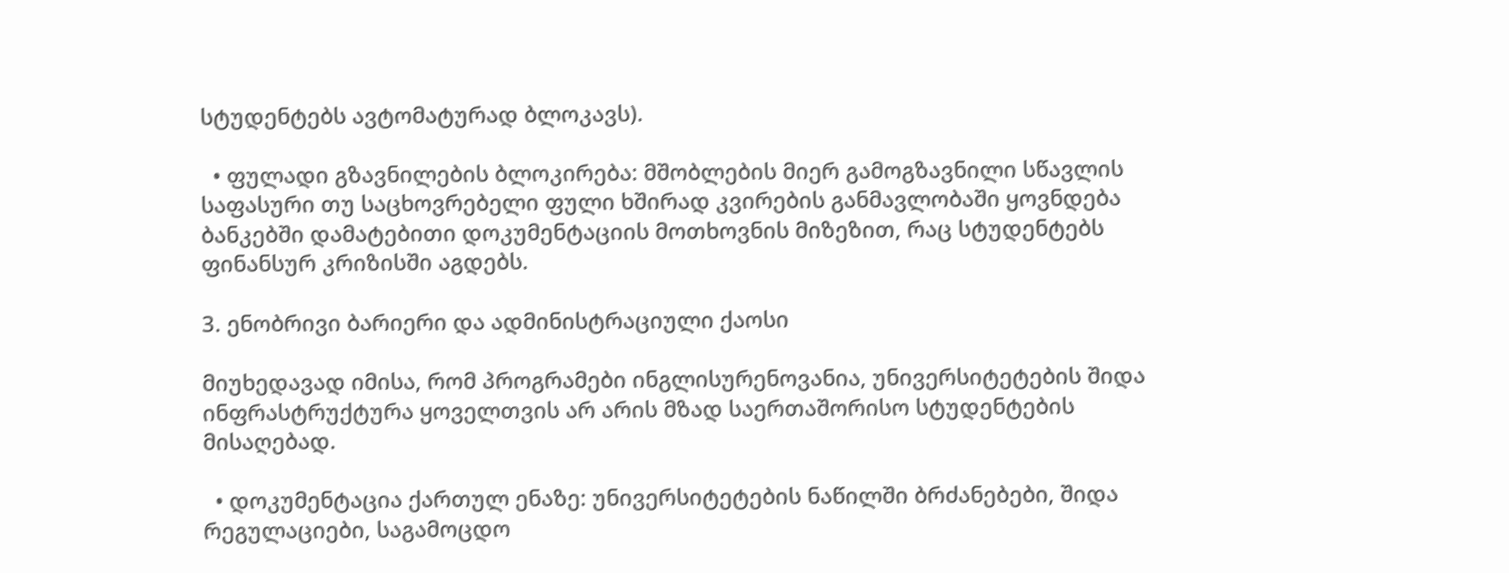სტუდენტებს ავტომატურად ბლოკავს).

  • ფულადი გზავნილების ბლოკირება: მშობლების მიერ გამოგზავნილი სწავლის საფასური თუ საცხოვრებელი ფული ხშირად კვირების განმავლობაში ყოვნდება ბანკებში დამატებითი დოკუმენტაციის მოთხოვნის მიზეზით, რაც სტუდენტებს ფინანსურ კრიზისში აგდებს.

3. ენობრივი ბარიერი და ადმინისტრაციული ქაოსი

მიუხედავად იმისა, რომ პროგრამები ინგლისურენოვანია, უნივერსიტეტების შიდა ინფრასტრუქტურა ყოველთვის არ არის მზად საერთაშორისო სტუდენტების მისაღებად.

  • დოკუმენტაცია ქართულ ენაზე: უნივერსიტეტების ნაწილში ბრძანებები, შიდა რეგულაციები, საგამოცდო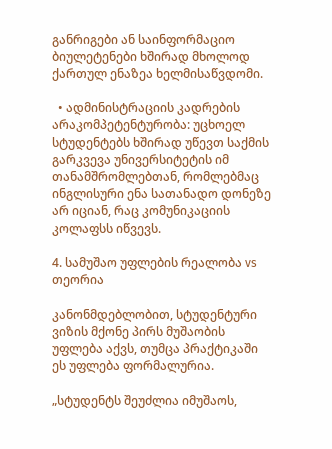განრიგები ან საინფორმაციო ბიულეტენები ხშირად მხოლოდ ქართულ ენაზეა ხელმისაწვდომი.

  • ადმინისტრაციის კადრების არაკომპეტენტურობა: უცხოელ სტუდენტებს ხშირად უწევთ საქმის გარკვევა უნივერსიტეტის იმ თანამშრომლებთან, რომლებმაც ინგლისური ენა სათანადო დონეზე არ იციან, რაც კომუნიკაციის კოლაფსს იწვევს.

4. სამუშაო უფლების რეალობა vs თეორია

კანონმდებლობით, სტუდენტური ვიზის მქონე პირს მუშაობის უფლება აქვს, თუმცა პრაქტიკაში ეს უფლება ფორმალურია.

„სტუდენტს შეუძლია იმუშაოს,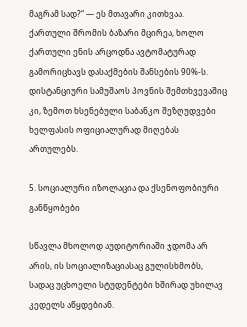მაგრამ სად?“ — ეს მთავარი კითხვაა. ქართული შრომის ბაზარი მცირეა, ხოლო ქართული ენის არცოდნა ავტომატურად გამორიცხავს დასაქმების შანსების 90%-ს. დისტანციური სამუშაოს პოვნის შემთხვევაშიც კი, ზემოთ ხსენებული საბანკო შეზღუდვები ხელფასის ოფიციალურად მიღებას ართულებს.

5. სოციალური იზოლაცია და ქსენოფობიური განწყობები

სწავლა მხოლოდ აუდიტორიაში ჯდომა არ არის, ის სოციალიზაციასაც გულისხმობს, სადაც უცხოელი სტუდენტები ხშირად უხილავ კედელს აწყდებიან.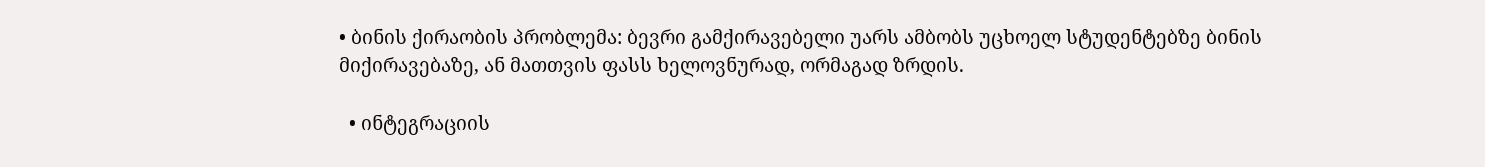• ბინის ქირაობის პრობლემა: ბევრი გამქირავებელი უარს ამბობს უცხოელ სტუდენტებზე ბინის მიქირავებაზე, ან მათთვის ფასს ხელოვნურად, ორმაგად ზრდის.

  • ინტეგრაციის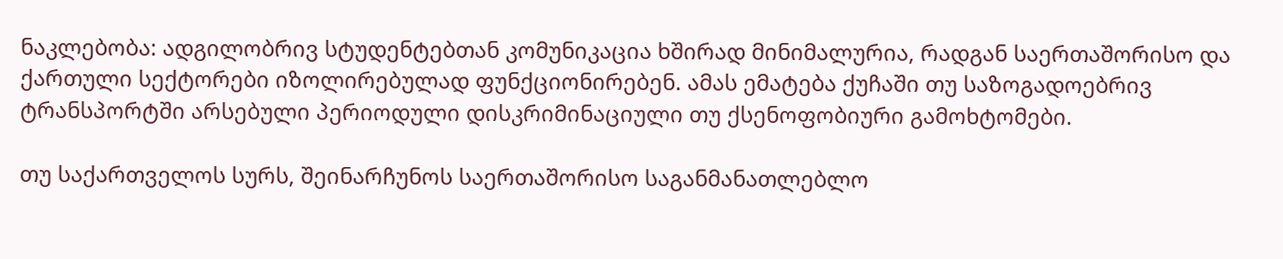ნაკლებობა: ადგილობრივ სტუდენტებთან კომუნიკაცია ხშირად მინიმალურია, რადგან საერთაშორისო და ქართული სექტორები იზოლირებულად ფუნქციონირებენ. ამას ემატება ქუჩაში თუ საზოგადოებრივ ტრანსპორტში არსებული პერიოდული დისკრიმინაციული თუ ქსენოფობიური გამოხტომები.

თუ საქართველოს სურს, შეინარჩუნოს საერთაშორისო საგანმანათლებლო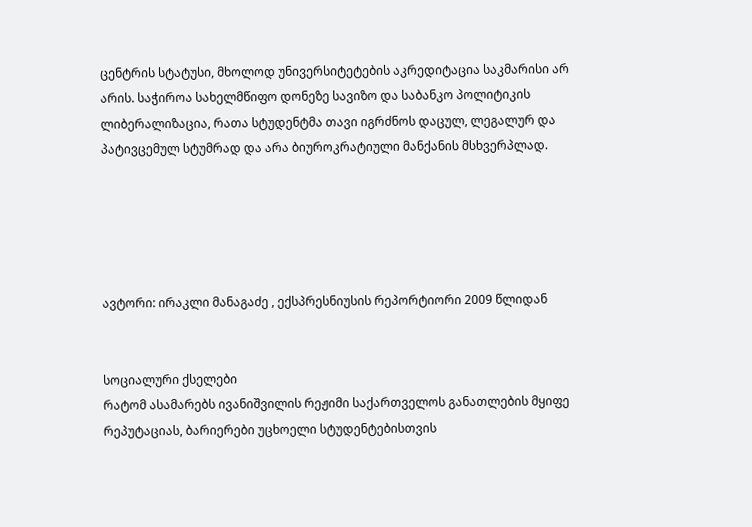ცენტრის სტატუსი, მხოლოდ უნივერსიტეტების აკრედიტაცია საკმარისი არ არის. საჭიროა სახელმწიფო დონეზე სავიზო და საბანკო პოლიტიკის ლიბერალიზაცია, რათა სტუდენტმა თავი იგრძნოს დაცულ, ლეგალურ და პატივცემულ სტუმრად და არა ბიუროკრატიული მანქანის მსხვერპლად.





ავტორი: ირაკლი მანაგაძე , ექსპრესნიუსის რეპორტიორი 2009 წლიდან


სოციალური ქსელები
რატომ ასამარებს ივანიშვილის რეჟიმი საქართველოს განათლების მყიფე რეპუტაციას, ბარიერები უცხოელი სტუდენტებისთვის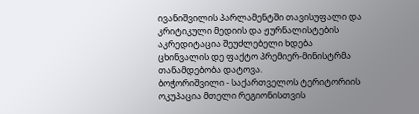ივანიშვილის პარლამენტში თავისუფალი და კრიტიკული მედიის და ჟურნალისტების აკრედიტაცია შეუძლებელი ხდება
ცხინვალის დე ფაქტო პრემიერ-მინისტრმა თანამდებობა დატოვა.
ბოჭორიშვილი - საქართველოს ტერიტორიის ოკუპაცია მთელი რეგიონისთვის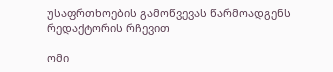უსაფრთხოების გამოწვევას წარმოადგენს
რედაქტორის რჩევით

ომი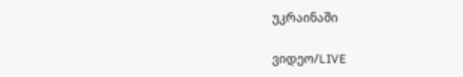უკრაინაში

ვიდეო/LIVE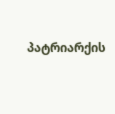პატრიარქის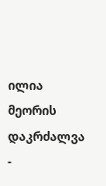ილია მეორის დაკრძალვა -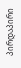პირდაპირი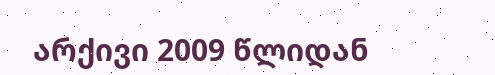არქივი 2009 წლიდან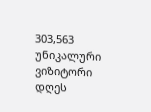303,563
უნიკალური
ვიზიტორი დღეს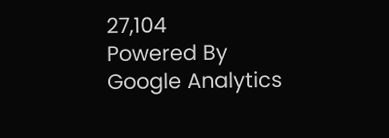27,104
Powered By Google Analytics